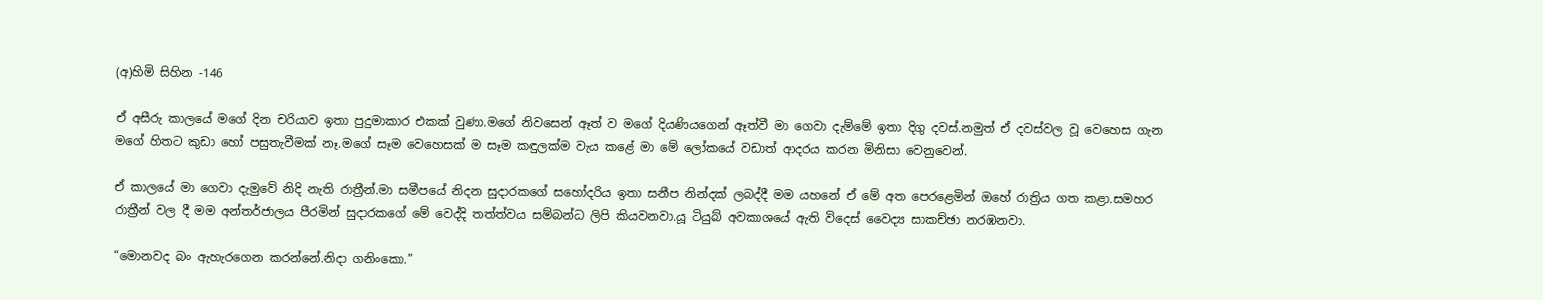(අ)හිමි සිහින -146

ඒ අසීරු කාලයේ මගේ දින චරියාව ඉතා පුදුමාකාර එකක් වුණා.මගේ නිවසෙන් ඈත් ව මගේ දියණියගෙන් ඈත්වී මා ගෙවා දැම්මේ ඉතා දිගු දවස්.නමුත් ඒ දවස්වල වූ වෙහෙස ගැන මගේ හිතට කුඩා හෝ පසුතැවීමක් නෑ.මගේ සෑම වෙහෙසක් ම සෑම කඳුලක්ම වැය කළේ මා මේ ලෝකයේ වඩාත් ආදරය කරන මිනිසා වෙනුවෙන්.

ඒ කාලයේ මා ගෙවා දැමුවේ නිදි නැති රාත්‍රීන්.මා සමීපයේ නිදන සුදාරකගේ සහෝදරිය ඉතා සනීප නින්දක් ලබද්දී මම යහනේ ඒ මේ අත පෙරළෙමින් ඔහේ රාත්‍රිය ගත කළා.සමහර රාත්‍රීන් වල දී මම අන්තර්ජාලය පීරමින් සුදාරකගේ මේ වෙද්දි තත්ත්වය සම්බන්ධ ලිපි කියවනවා.යූ ටියුබ් අවකාශයේ ඇති විදෙස් වෛද්‍ය සාකච්ඡා නරඹනවා.

“මොනවද බං ඇහැරගෙන කරන්නේ.නිදා ගනිංකො.”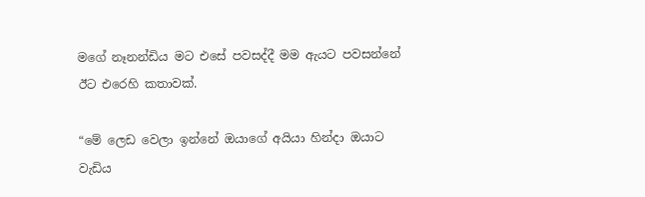මගේ නෑනන්ඩිය මට එසේ පවසද්දී මම ඇයට පවසන්නේ ඊට එරෙහි කතාවක්.

“මේ ලෙඩ වෙලා ඉන්නේ ඔයාගේ අයියා හින්දා ඔයාට වැඩිය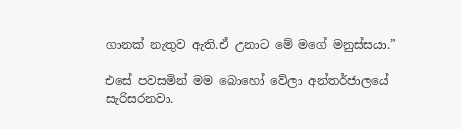ගානක් නැතුව ඇති.ඒ උනාට මේ මගේ මනුස්සයා.”

එසේ පවසමින් මම බොහෝ වේලා අන්තර්ජාලයේ සැරිසරනවා.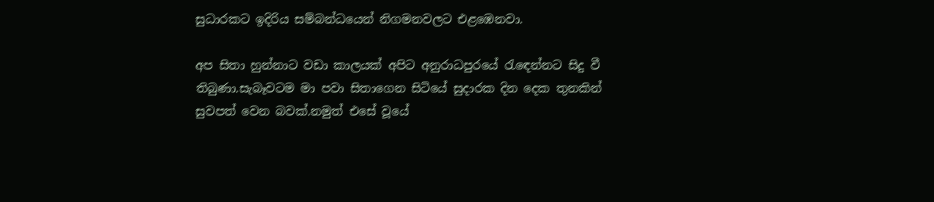සුධාරකට ඉදිරිය සම්බන්ධයෙන් නිගමනවලට එළඹෙනවා.

අප සිතා හුන්නාට වඩා කාලයක් අපිට අනුරාධපුරයේ රැඳෙන්නට සිදු වී තිබුණා.සැබෑවටම මා පවා සිතාගෙන සිටියේ සුදාරක දින දෙක තුනකින් සුවපත් වෙන බවක්.නමුත් එසේ වූයේ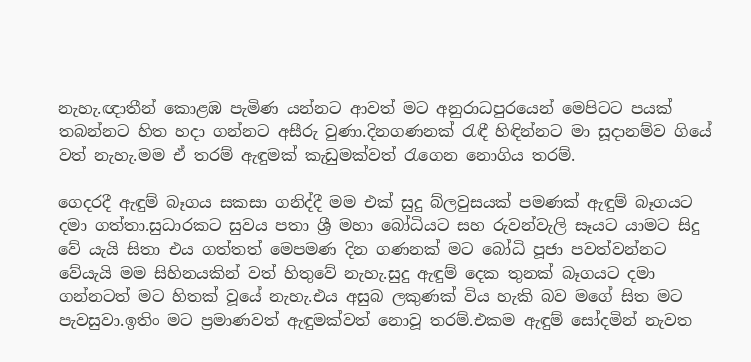නැහැ.ඥාතීන් කොළඹ පැමිණ යන්නට ආවත් මට අනුරාධපුරයෙන් මෙපිටට පයක් තබන්නට හිත හදා ගන්නට අසීරු වුණා.දිනගණනක් රැඳී හිඳින්නට මා සූදානම්ව ගියේ වත් නැහැ.මම ඒ තරම් ඇඳුමක් කැඩුමක්වත් රැගෙන නොගිය තරම්.

ගෙදරදී ඇඳුම් බෑගය සකසා ගනිද්දී මම එක් සුදු බ්ලවුසයක් පමණක් ඇඳුම් බෑගයට දමා ගත්තා.සුධාරකට සුවය පතා ශ්‍රී මහා බෝධියට සහ රුවන්වැලි සෑයට යාමට සිදු වේ යැයි සිතා එය ගත්තත් මෙපමණ දින ගණනක් මට බෝධි පූජා පවත්වන්නට වේයැයි මම සිහිනයකින් වත් හිතුවේ නැහැ.සුදු ඇඳුම් දෙක තුනක් බෑගයට දමා ගන්නටත් මට හිතක් වූයේ නැහැ.එය අසුබ ලකුණක් විය හැකි බව මගේ සිත මට පැවසුවා.ඉතිං මට ප්‍රමාණවත් ඇඳුමක්වත් නොවූ තරම්.එකම ඇඳුම් සෝදමින් නැවත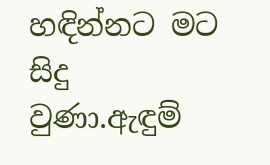හඳින්නට මට සිදු වුණා.ඇඳුම්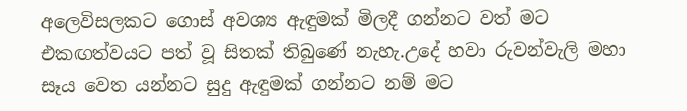අලෙවිසලකට ගොස් අවශ්‍ය ඇඳුමක් මිලදී ගන්නට වත් මට එකඟත්වයට පත් වූ සිතක් තිබුණේ නැහැ.උදේ හවා රුවන්වැලි මහා සෑය වෙත යන්නට සුදු ඇඳුමක් ගන්නට නම් මට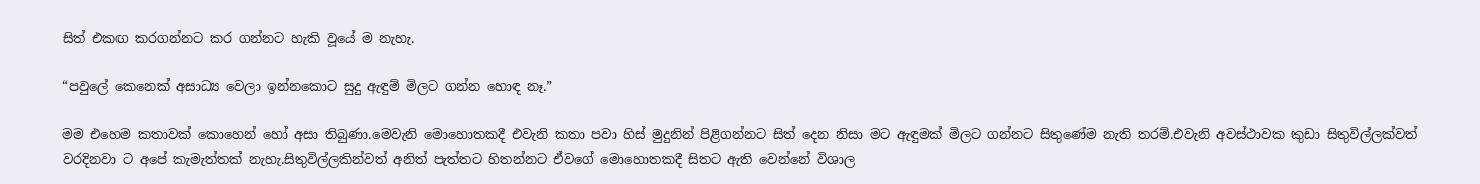සිත් එකඟ කරගන්නට කර ගන්නට හැකි වූයේ ම නැහැ.

“පවුලේ කෙනෙක් අසාධ්‍ය වෙලා ඉන්නකොට සුදු ඇඳුම් මිලට ගන්න හොඳ නෑ.”

මම එහෙම කතාවක් කොහෙන් හෝ අසා තිබුණා.මෙවැනි මොහොතකදී එවැනි කතා පවා හිස් මුදුනින් පිළිගන්නට සිත් දෙන නිසා මට ඇඳුමක් මිලට ගන්නට සිතුණේම නැති තරම්.එවැනි අවස්ථාවක කුඩා සිතුවිල්ලක්වත් වරදිනවා ට අපේ කැමැත්තක් නැහැ.සිතුවිල්ලකින්වත් අනිත් පැත්තට හිතන්නට ඒවගේ මොහොතකදී සිතට ඇති වෙන්නේ විශාල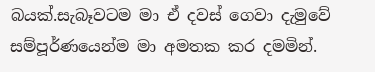බයක්.සැබෑවටම මා ඒ දවස් ගෙවා දැමුවේ සම්පූර්ණයෙන්ම මා අමතක කර දමමින්.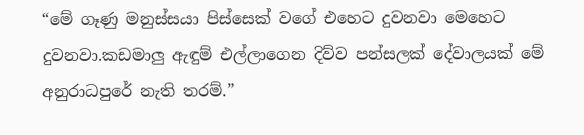“මේ ගෑණු මනුස්සයා පිස්සෙක් වගේ එහෙට දුවනවා මෙහෙට දුවනවා.කඩමාලු ඇඳුම් එල්ලාගෙන දිව්ව පන්සලක් දේවාලයක් මේ අනුරාධපුරේ නැති තරම්.”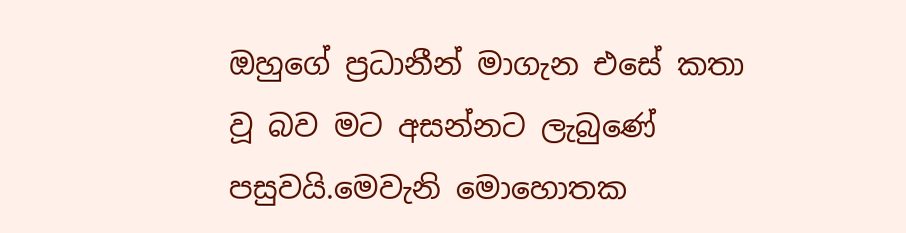ඔහුගේ ප්‍රධානීන් මාගැන එසේ කතා වූ බව මට අසන්නට ලැබුණේ පසුවයි.මෙවැනි මොහොතක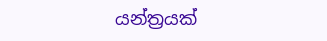යන්ත්‍රයක්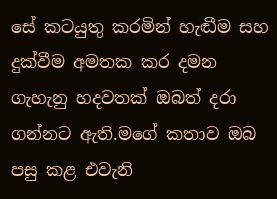සේ කටයුතු කරමින් හැඬීම සහ දුක්වීම අමතක කර දමන ගැහැනු හදවතක් ඔබත් දරා ගන්නට ඇති.මගේ කතාව ඔබ පසු කළ එවැනි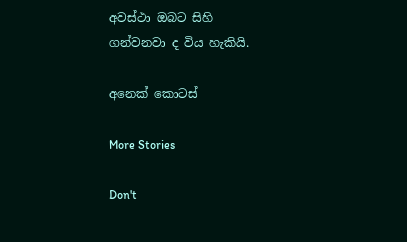අවස්ථා ඔබට සිහි ගන්වනවා ද විය හැකියි.

අනෙක් කොටස්

More Stories

Don't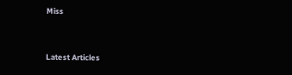Miss


Latest Articles